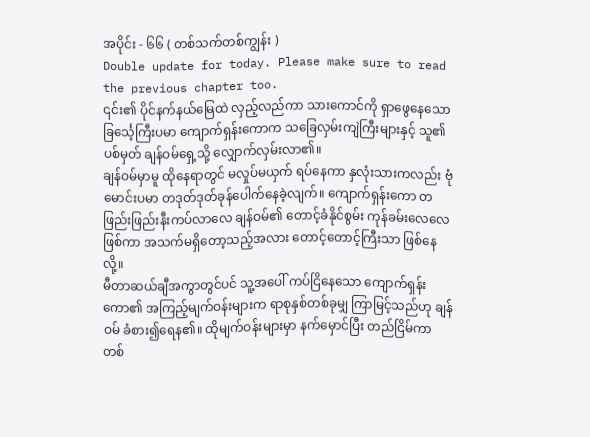အပိုင်း - ၆၆ ( တစ်သက်တစ်ကျွန်း )
Double update for today. Please make sure to read the previous chapter too.
၎င်း၏ ပိုင်နက်နယ်မြေထဲ လှည့်လည်ကာ သားကောင်ကို ရှာဖွေနေသော ခြင်္သေ့ကြီးပမာ ကျောက်ရှန်းကောက သခြေလှမ်းကျဲကြီးများနှင့် သူ၏ပစ်မှတ် ချန်ဝမ်ရှေ့သို့ လျှောက်လှမ်းလာ၏။
ချန်ဝမ်မှာမူ ထိုနေရာတွင် မလှုပ်မယှက် ရပ်နေကာ နှလုံးသားကလည်း ဗုံမောင်းပမာ တဒုတ်ဒုတ်ခုန်ပေါက်နေခဲ့လျက်။ ကျောက်ရှန်းကော တဖြည်းဖြည်းနီးကပ်လာလေ ချန်ဝမ်၏ တောင့်ခံနိုင်စွမ်း ကုန်ခမ်းလေလေဖြစ်ကာ အသက်မရှိတော့သည့်အလား တောင့်တောင့်ကြီးသာ ဖြစ်နေလို့။
မီတာဆယ်ချီအကွာတွင်ပင် သူ့အပေါ် ကပ်ငြိနေသော ကျောက်ရှန်းကော၏ အကြည့်မျက်ဝန်းများက ရာစုနှစ်တစ်ခုမျှ ကြာမြင့်သည်ဟု ချန်ဝမ် ခံစား၍ရေန၏။ ထိုမျက်ဝန်းများမှာ နက်မှောင်ပြီး တည်ငြိမ်ကာ တစ်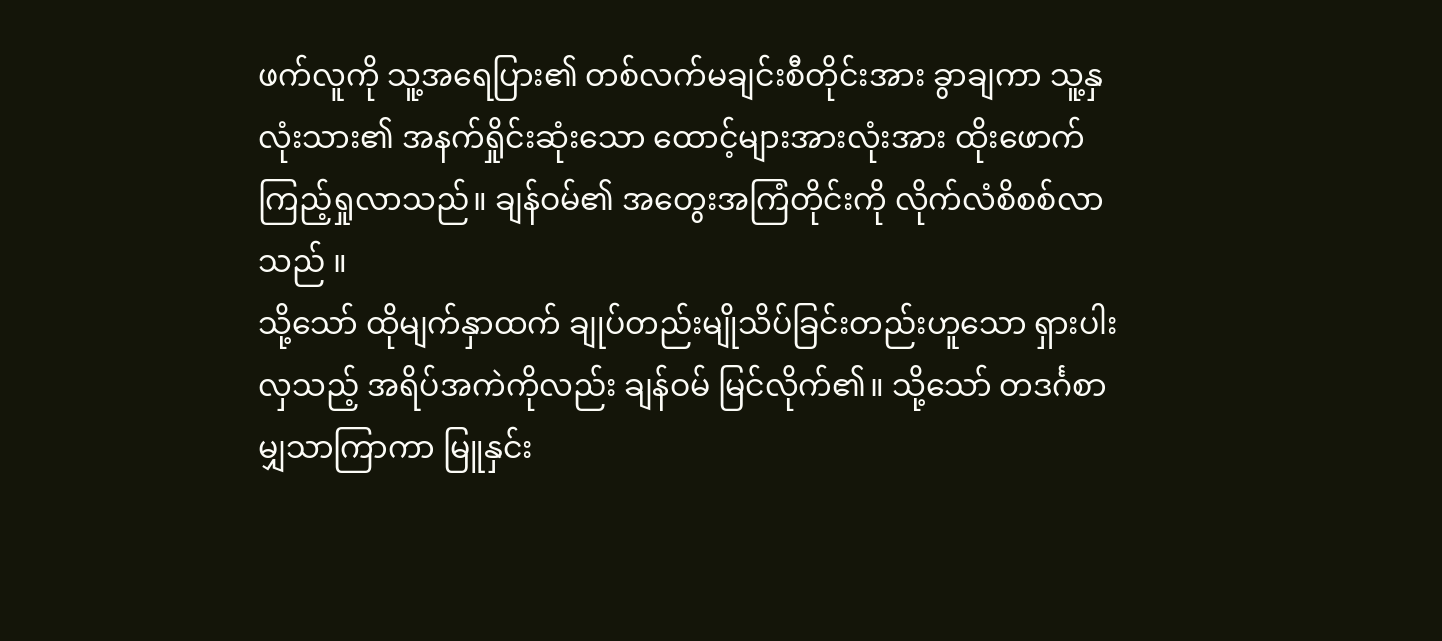ဖက်လူကို သူ့အရေပြား၏ တစ်လက်မချင်းစီတိုင်းအား ခွာချကာ သူ့နှလုံးသား၏ အနက်ရှိုင်းဆုံးသော ထောင့်များအားလုံးအား ထိုးဖောက်ကြည့်ရှုလာသည်။ ချန်ဝမ်၏ အတွေးအကြံတိုင်းကို လိုက်လံစိစစ်လာသည် ။
သို့သော် ထိုမျက်နှာထက် ချုပ်တည်းမျိုသိပ်ခြင်းတည်းဟူသော ရှားပါးလှသည့် အရိပ်အကဲကိုလည်း ချန်ဝမ် မြင်လိုက်၏။ သို့သော် တဒင်္ဂစာမျှသာကြာကာ မြူနှင်း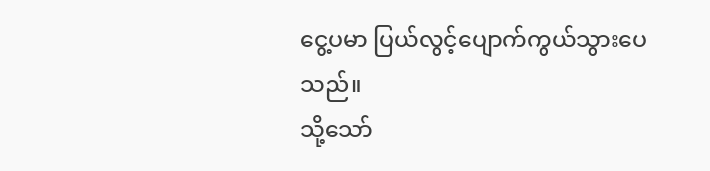ငွေ့ပမာ ပြယ်လွင့်ပျောက်ကွယ်သွားပေသည်။
သို့သော်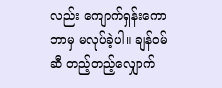လည်း ကျောက်ရှန်းကော ဘာမှ မလုပ်ခဲ့ပါ။ ချန်ဝမ်ဆီ တည့်တည့်လျှောက်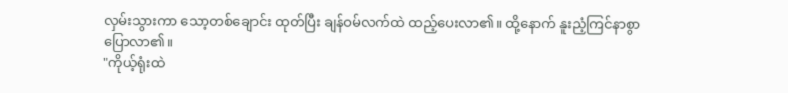လှမ်းသွားကာ သော့တစ်ချောင်း ထုတ်ပြီး ချန်ဝမ်လက်ထဲ ထည့်ပေးလာ၏။ ထို့နောက် နူးညံ့ကြင်နာစွာ ပြောလာ၏။
"ကိုယ့်ရုံးထဲ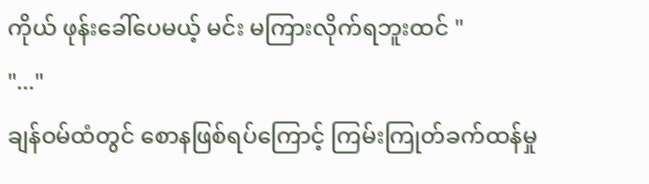ကိုယ် ဖုန်းခေါ်ပေမယ့် မင်း မကြားလိုက်ရဘူးထင် "
"..."
ချန်ဝမ်ထံတွင် စောနဖြစ်ရပ်ကြောင့် ကြမ်းကြုတ်ခက်ထန်မှု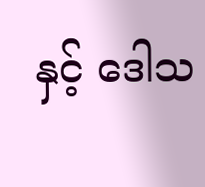နှင့် ဒေါသ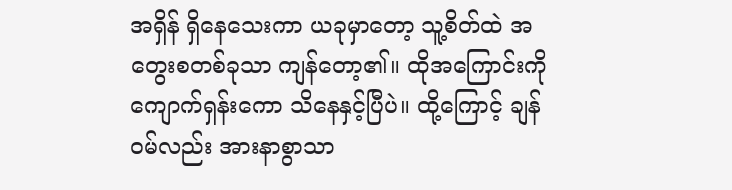အရှိန် ရှိနေသေးကာ ယခုမှာတော့ သူ့စိတ်ထဲ အတွေးစတစ်ခုသာ ကျန်တော့၏။ ထိုအကြောင်းကို ကျောက်ရှန်းကော သိနေနှင့်ပြီပဲ။ ထို့ကြောင့် ချန်ဝမ်လည်း အားနာစွာသာ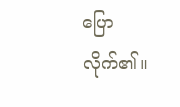ပြောလိုက်၏။